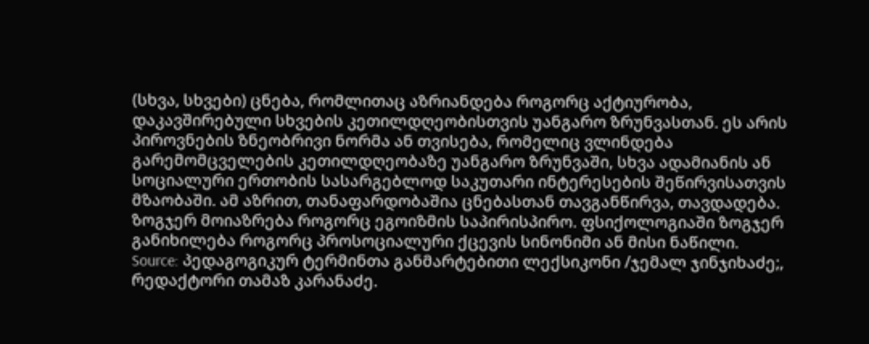(სხვა, სხვები) ცნება, რომლითაც აზრიანდება როგორც აქტიურობა, დაკავშირებული სხვების კეთილდღეობისთვის უანგარო ზრუნვასთან. ეს არის პიროვნების ზნეობრივი ნორმა ან თვისება, რომელიც ვლინდება გარემომცველების კეთილდღეობაზე უანგარო ზრუნვაში, სხვა ადამიანის ან სოციალური ერთობის სასარგებლოდ საკუთარი ინტერესების შეწირვისათვის მზაობაში. ამ აზრით, თანაფარდობაშია ცნებასთან თავგანწირვა, თავდადება. ზოგჯერ მოიაზრება როგორც ეგოიზმის საპირისპირო. ფსიქოლოგიაში ზოგჯერ განიხილება როგორც პროსოციალური ქცევის სინონიმი ან მისი ნაწილი.
Source: პედაგოგიკურ ტერმინთა განმარტებითი ლექსიკონი /ჯემალ ჯინჯიხაძე;, რედაქტორი თამაზ კარანაძე.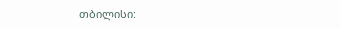თბილისი: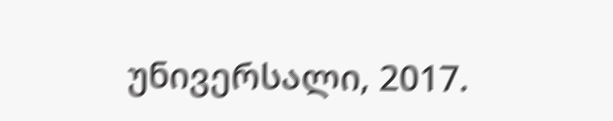უნივერსალი, 2017.